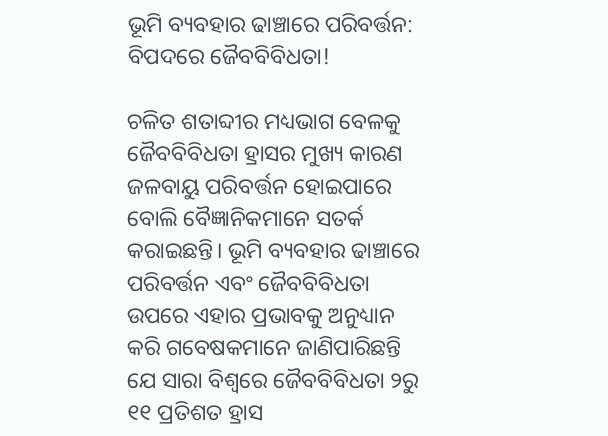ଭୂମି ବ୍ୟବହାର ଢାଞ୍ଚାରେ ପରିବର୍ତ୍ତନ: ବିପଦରେ ଜୈବବିବିଧତା!

ଚଳିତ ଶତାବ୍ଦୀର ମଧ୍ୟଭାଗ ବେଳକୁ ଜୈବବିବିଧତା ହ୍ରାସର ମୁଖ୍ୟ କାରଣ ଜଳବାୟୁ ପରିବର୍ତ୍ତନ ହୋଇପାରେ ବୋଲି ବୈଜ୍ଞାନିକମାନେ ସତର୍କ କରାଇଛନ୍ତି। ଭୂମି ବ୍ୟବହାର ଢାଞ୍ଚାରେ ପରିବର୍ତ୍ତନ ଏବଂ ଜୈବବିବିଧତା ଉପରେ ଏହାର ପ୍ରଭାବକୁ ଅନୁଧ୍ୟାନ କରି ଗବେଷକମାନେ ଜାଣିପାରିଛନ୍ତି ଯେ ସାରା ବିଶ୍ୱରେ ଜୈବବିବିଧତା ୨ରୁ ୧୧ ପ୍ରତିଶତ ହ୍ରାସ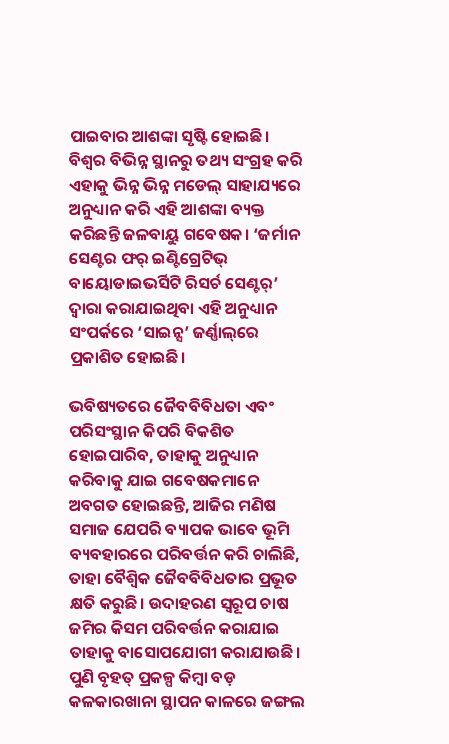ପାଇବାର ଆଶଙ୍କା ସୃଷ୍ଟି ହୋଇଛି। ବିଶ୍ୱର ବିଭିନ୍ନ ସ୍ଥାନରୁ ତଥ୍ୟ ସଂଗ୍ରହ କରି ଏହାକୁ ଭିନ୍ନ ଭିନ୍ନ ମଡେଲ୍‌ ସାହାଯ୍ୟରେ ଅନୁଧ୍ୟାନ କରି ଏହି ଆଶଙ୍କା ବ୍ୟକ୍ତ କରିଛନ୍ତି ଜଳବାୟୁ ଗବେଷକ। ‘ଜର୍ମାନ ସେଣ୍ଟର ଫର୍ ଇଣ୍ଟିଗ୍ରେଟିଭ୍ ବାୟୋଡାଇଭର୍ସିଟି ରିସର୍ଚ ସେଣ୍ଟର‌୍’ ଦ୍ୱାରା କରାଯାଇଥିବା ଏହି ଅନୁଧ୍ୟାନ ସଂପର୍କରେ ‘ସାଇନ୍ସ’ ଜର୍ଣ୍ଣାଲ୍‌ରେ ପ୍ରକାଶିତ ହୋଇଛି।

ଭବିଷ୍ୟତରେ ଜୈବବିବିଧତା ଏବଂ ପରିସଂସ୍ଥାନ କିପରି ବିକଶିତ ହୋଇପାରିବ, ତାହାକୁ ଅନୁଧ୍ୟାନ କରିବାକୁ ଯାଇ ଗବେଷକମାନେ ଅବଗତ ହୋଇଛନ୍ତି, ଆଜିର ମଣିଷ ସମାଜ ଯେପରି ବ୍ୟାପକ ଭାବେ ଭୂମି ବ୍ୟବହାରରେ ପରିବର୍ତ୍ତନ କରି ଚାଲିଛି, ତାହା ବୈଶ୍ୱିକ ଜୈବବିବିଧତାର ପ୍ରଭୂତ କ୍ଷତି କରୁଛି। ଉଦାହରଣ ସ୍ବରୂପ ଚାଷ ଜମିର କିସମ ପରିବର୍ତ୍ତନ କରାଯାଇ ତାହାକୁ ବାସୋପଯୋଗୀ କରାଯାଉଛି। ପୁଣି ବୃହତ୍‌ ପ୍ରକଳ୍ପ କିମ୍ବା ବଡ଼ କଳକାରଖାନା ସ୍ଥାପନ କାଳରେ ଜଙ୍ଗଲ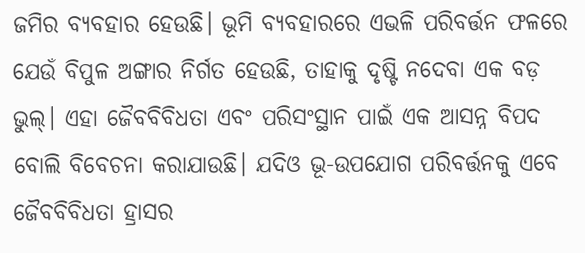ଜମିର ବ୍ୟବହାର ହେଉଛି। ଭୂମି ବ୍ୟବହାରରେ ଏଭଳି ପରିବର୍ତ୍ତନ ଫଳରେ ଯେଉଁ ବିପୁଳ ଅଙ୍ଗାର ନିର୍ଗତ ହେଉଛି, ତାହାକୁ ଦୃଷ୍ଟି ନଦେବା ଏକ ବଡ଼ ଭୁଲ୍‌। ଏହା ଜୈବବିବିଧତା ଏବଂ ପରିସଂସ୍ଥାନ ପାଇଁ ଏକ ଆସନ୍ନ ବିପଦ ବୋଲି ବିବେଚନା କରାଯାଉଛି। ଯଦିଓ ଭୂ-ଉପଯୋଗ ପରିବର୍ତ୍ତନକୁ ଏବେ ଜୈବବିବିଧତା ହ୍ରାସର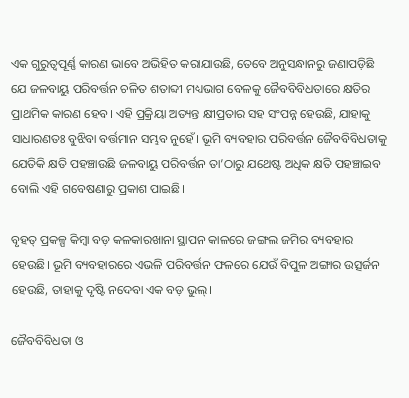ଏକ ଗୁରୁତ୍ୱପୂର୍ଣ୍ଣ କାରଣ ଭାବେ ଅଭିହିତ କରାଯାଉଛି, ତେବେ ଅନୁସନ୍ଧାନରୁ ଜଣାପଡ଼ିଛି ଯେ ଜଳବାୟୁ ପରିବର୍ତ୍ତନ ଚଳିତ ଶତାବ୍ଦୀ ମଧ୍ୟଭାଗ ବେଳକୁ ଜୈବବିବିଧତାରେ କ୍ଷତିର ପ୍ରାଥମିକ କାରଣ ହେବ। ଏହି ପ୍ରକ୍ରିୟା ଅତ୍ୟନ୍ତ କ୍ଷୀପ୍ରତାର ସହ ସଂପନ୍ନ ହେଉଛି, ଯାହାକୁ ସାଧାରଣତଃ ବୁଝିବା ବର୍ତ୍ତମାନ ସମ୍ଭବ ନୁହେଁ। ଭୂମି ବ୍ୟବହାର ପରିବର୍ତ୍ତନ ଜୈବବିବିଧତାକୁ ଯେତିକି କ୍ଷତି ପହଞ୍ଚାଉଛି ଜଳବାୟୁ ପରିବର୍ତ୍ତନ ତା’ଠାରୁ ଯଥେଷ୍ଟ ଅଧିକ କ୍ଷତି ପହଞ୍ଚାଇବ ବୋଲି ଏହି ଗବେଷଣାରୁ ପ୍ରକାଶ ପାଇଛି।

ବୃହତ୍‌ ପ୍ରକଳ୍ପ କିମ୍ବା ବଡ଼ କଳକାରଖାନା ସ୍ଥାପନ କାଳରେ ଜଙ୍ଗଲ ଜମିର ବ୍ୟବହାର ହେଉଛି। ଭୂମି ବ୍ୟବହାରରେ ଏଭଳି ପରିବର୍ତ୍ତନ ଫଳରେ ଯେଉଁ ବିପୁଳ ଅଙ୍ଗାର ଉତ୍ସର୍ଜନ ହେଉଛି, ତାହାକୁ ଦୃଷ୍ଟି ନଦେବା ଏକ ବଡ଼ ଭୁଲ୍‌।

ଜୈବବିବିଧତା ଓ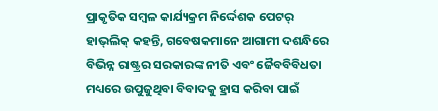ପ୍ରାକୃତିକ ସମ୍ବଳ କାର୍ଯ୍ୟକ୍ରମ ନିର୍ଦ୍ଦେଶକ ପେଟର୍‌ ହାଭ୍‌ଲିକ୍ କହନ୍ତି, ଗବେଷକମାନେ ଆଗାମୀ ଦଶନ୍ଧିରେ ବିଭିନ୍ନ ରାଷ୍ଟ୍ରର ସରକାରଙ୍କ ନୀତି ଏବଂ ଜୈବବିବିଧତା ମଧ୍ୟରେ ଉପୁଜୁଥିବା ବିବାଦକୁ ହ୍ରାସ କରିବା ପାଇଁ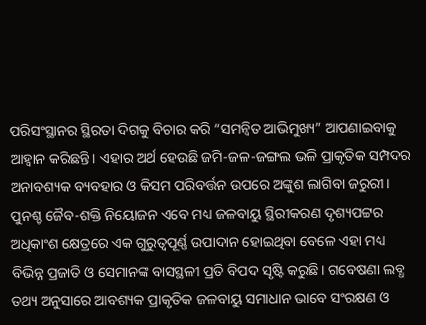ପରିସଂସ୍ଥାନର ସ୍ଥିରତା ଦିଗକୁ ବିଚାର କରି “ସମନ୍ବିତ ଆଭିମୁଖ୍ୟ” ଆପଣାଇବାକୁ ଆହ୍ୱାନ କରିଛନ୍ତି। ଏହାର ଅର୍ଥ ହେଉଛି ଜମି-ଜଳ-ଜଙ୍ଗଲ ଭଳି ପ୍ରାକୃତିକ ସମ୍ପଦର ଅନାବଶ୍ୟକ ବ୍ୟବହାର ଓ କିସମ ପରିବର୍ତ୍ତନ ଉପରେ ଅଙ୍କୁଶ ଲାଗିବା ଜରୁରୀ। ପୁନଶ୍ଚ ଜୈବ-ଶକ୍ତି ନିୟୋଜନ ଏବେ ମଧ୍ୟ ଜଳବାୟୁ ସ୍ଥିରୀକରଣ ଦୃଶ୍ୟପଟ୍ଟର ଅଧିକାଂଶ କ୍ଷେତ୍ରରେ ଏକ ଗୁରୁତ୍ୱପୂର୍ଣ୍ଣ ଉପାଦାନ ହୋଇଥିବା ବେଳେ ଏହା ମଧ୍ୟ ବିଭିନ୍ନ ପ୍ରଜାତି ଓ ସେମାନଙ୍କ ବାସସ୍ଥଳୀ ପ୍ରତି ବିପଦ ସୃଷ୍ଟି କରୁଛି। ଗବେଷଣା ଲବ୍ଧ ତଥ୍ୟ ଅନୁସାରେ ଆବଶ୍ୟକ ପ୍ରାକୃତିକ ଜଳବାୟୁ ସମାଧାନ ଭାବେ ସଂରକ୍ଷଣ ଓ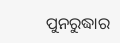ପୁନରୁଦ୍ଧାର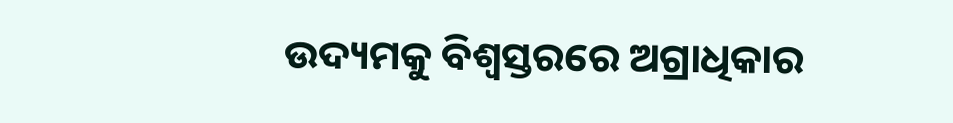ଉଦ୍ୟମକୁ ବିଶ୍ୱସ୍ତରରେ ଅଗ୍ରାଧିକାର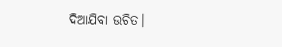ଦିଆଯିବା ଉଚିତ।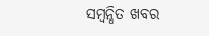ସମ୍ବନ୍ଧିତ ଖବର